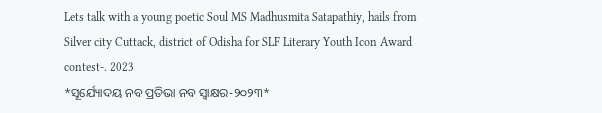Lets talk with a young poetic Soul MS Madhusmita Satapathiy, hails from Silver city Cuttack, district of Odisha for SLF Literary Youth Icon Award contest-. 2023
*ସୂର୍ଯ୍ୟୋଦୟ ନବ ପ୍ରତିଭା ନବ ସ୍ବାକ୍ଷର-୨୦୨୩*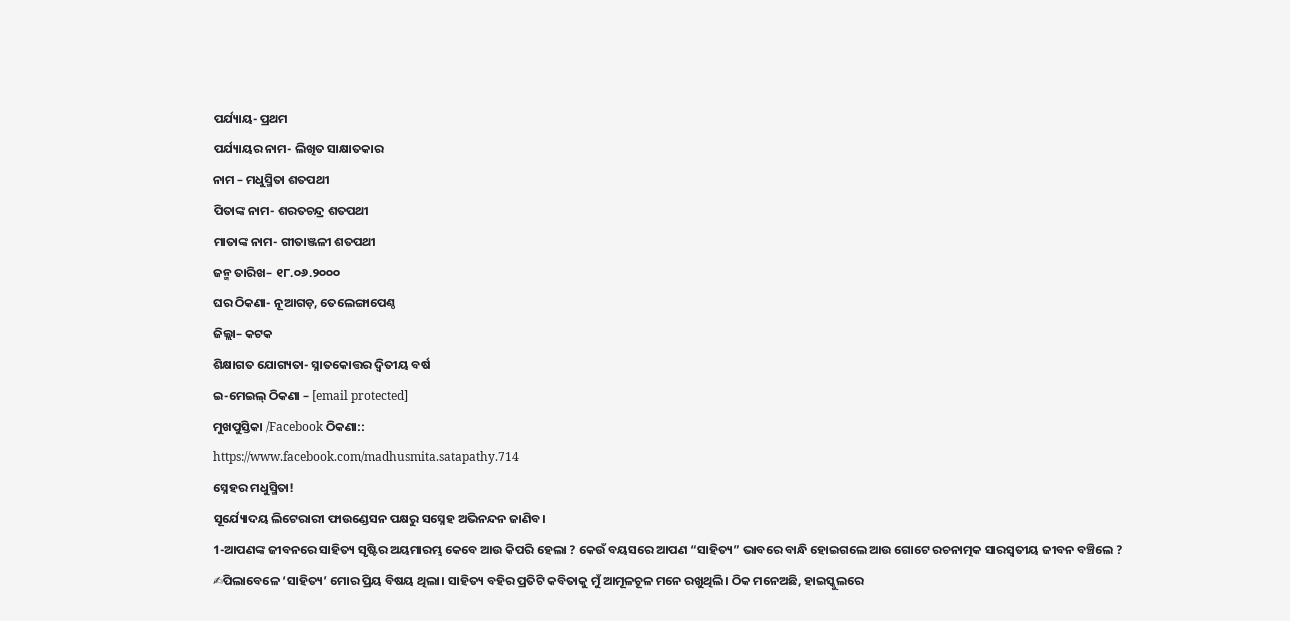ପର୍ଯ୍ୟାୟ- ପ୍ରଥମ
ପର୍ଯ୍ୟାୟର ନାମ- ଲିଖିତ ସାକ୍ଷାତକାର
ନାମ – ମଧୁସ୍ମିତା ଶତପଥୀ
ପିତାଙ୍କ ନାମ- ଶରତଚନ୍ଦ୍ର ଶତପଥୀ
ମାତାଙ୍କ ନାମ- ଗୀତାଞ୍ଜଳୀ ଶତପଥୀ
ଜନ୍ମ ତାରିଖ– ୧୮.୦୬.୨୦୦୦
ଘର ଠିକଣା- ନୂଆଗଡ଼, ତେଲେଙ୍ଗାପେଣ୍ଠ
ଜିଲ୍ଲା– କଟକ
ଶିକ୍ଷାଗତ ଯୋଗ୍ୟତା- ସ୍ନାତକୋତ୍ତର ଦ୍ବିତୀୟ ବର୍ଷ
ଇ-ମେଇଲ୍ ଠିକଣା – [email protected]
ମୁଖପୁସ୍ତିକା /Facebook ଠିକଣା::
https://www.facebook.com/madhusmita.satapathy.714
ସ୍ନେହର ମଧୁସ୍ମିତା!
ସୂର୍ଯ୍ୟୋଦୟ ଲିଟେରାରୀ ଫାଉଣ୍ଡେସନ ପକ୍ଷରୁ ସସ୍ନେହ ଅଭିନନ୍ଦନ ଜାଣିବ।
1-ଆପଣଙ୍କ ଜୀବନରେ ସାହିତ୍ୟ ସୃଷ୍ଟିର ଅୟମାରମ୍ଭ କେବେ ଆଉ କିପରି ହେଲା ? କେଉଁ ବୟସରେ ଆପଣ “ସାହିତ୍ୟ” ଭାବରେ ବାନ୍ଧି ହୋଇଗଲେ ଆଉ ଗୋଟେ ରଚନାତ୍ମକ ସାରସ୍ବତୀୟ ଜୀବନ ବଞ୍ଚିଲେ ?
✍ପିଲାବେଳେ ‘ସାହିତ୍ୟ’ ମୋର ପ୍ରିୟ ବିଷୟ ଥିଲା। ସାହିତ୍ୟ ବହିର ପ୍ରତିଟି କବିତାକୁ ମୁଁ ଆମୂଳଚୂଳ ମନେ ରଖୁଥିଲି। ଠିକ ମନେଅଛି, ହାଇସ୍କୁଲରେ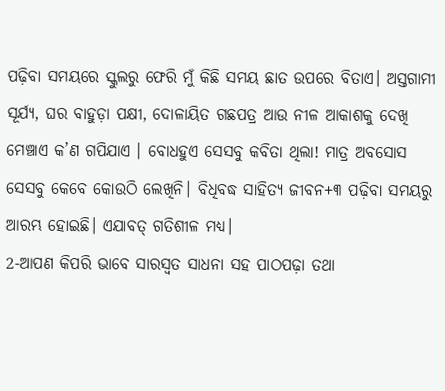ପଢ଼ିବା ସମୟରେ ସ୍କୁଲରୁ ଫେରି ମୁଁ କିଛି ସମୟ ଛାତ ଉପରେ ବିତାଏ। ଅସ୍ତଗାମୀ ସୂର୍ଯ୍ୟ, ଘର ବାହୁଡ଼ା ପକ୍ଷୀ, ଦୋଳାୟିତ ଗଛପତ୍ର ଆଉ ନୀଳ ଆକାଶକୁ ଦେଖି ମେଞ୍ଚାଏ କ’ଣ ଗପିଯାଏ । ବୋଧହୁଏ ସେସବୁ କବିତା ଥିଲା! ମାତ୍ର ଅବସୋସ ସେସବୁ କେବେ କୋଉଠି ଲେଖିନି। ବିଧିବଦ୍ଧ ସାହିତ୍ୟ ଜୀବନ+୩ ପଢ଼ିବା ସମୟରୁ ଆରମ୍ଭ ହୋଇଛି। ଏଯାବତ୍ ଗତିଶୀଳ ମଧ୍ଯ।
2-ଆପଣ କିପରି ଭାବେ ସାରସ୍ୱତ ସାଧନା ସହ ପାଠପଢ଼ା ତଥା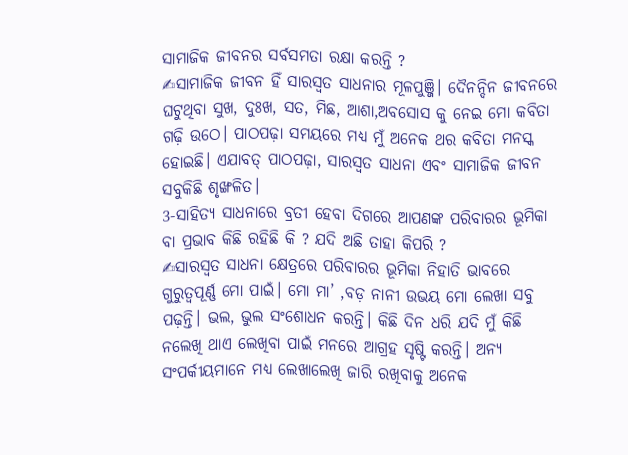ସାମାଜିକ ଜୀବନର ସର୍ବସମତା ରକ୍ଷା କରନ୍ତି ?
✍ସାମାଜିକ ଜୀବନ ହିଁ ସାରସ୍ୱତ ସାଧନାର ମୂଳପୁଞ୍ଜି। ଦୈନନ୍ଦିନ ଜୀବନରେ ଘଟୁଥିବା ସୁଖ, ଦୁଃଖ, ସତ, ମିଛ, ଆଶା,ଅବସୋସ କୁ ନେଇ ମୋ କବିତା ଗଢ଼ି ଉଠେ। ପାଠପଢ଼ା ସମୟରେ ମଧ୍ଯ ମୁଁ ଅନେକ ଥର କବିତା ମନସ୍କ ହୋଇଛି। ଏଯାବତ୍ ପାଠପଢ଼ା, ସାରସ୍ୱତ ସାଧନା ଏବଂ ସାମାଜିକ ଜୀବନ ସବୁକିଛି ଶୃଙ୍ଖଳିତ।
3-ସାହିତ୍ୟ ସାଧନାରେ ବ୍ରତୀ ହେବା ଦିଗରେ ଆପଣଙ୍କ ପରିବାରର ଭୂମିକା ବା ପ୍ରଭାବ କିଛି ରହିଛି କି ? ଯଦି ଅଛି ତାହା କିପରି ?
✍ସାରସ୍ୱତ ସାଧନା କ୍ଷେତ୍ରରେ ପରିବାରର ଭୂମିକା ନିହାତି ଭାବରେ ଗୁରୁତ୍ବପୂର୍ଣ୍ଣ ମୋ ପାଇଁ। ମୋ ମା’ ,ବଡ଼ ନାନୀ ଉଭୟ ମୋ ଲେଖା ସବୁ ପଢ଼ନ୍ତି। ଭଲ, ଭୁଲ ସଂଶୋଧନ କରନ୍ତି। କିଛି ଦିନ ଧରି ଯଦି ମୁଁ କିଛି ନଲେଖି ଥାଏ ଲେଖିବା ପାଇଁ ମନରେ ଆଗ୍ରହ ସୃଷ୍ଟି କରନ୍ତି। ଅନ୍ୟ ସଂପର୍କୀୟମାନେ ମଧ୍ଯ ଲେଖାଲେଖି ଜାରି ରଖିବାକୁ ଅନେକ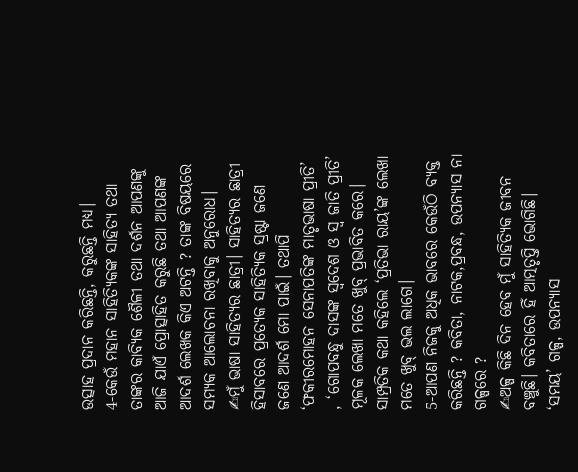ଉତ୍ସାହ ପ୍ରଦାନ କରିଛନ୍ତି, କରୁଛନ୍ତି ମଧ୍ଯ।
4-କେଉଁ ମହାନ ସାହିତ୍ୟିକଙ୍କ ସାହିତ୍ୟ ତଥା ତାଙ୍କର କାବ୍ୟିକ ଶୈଳୀ ତଥା ଦର୍ଶନ ଆପଣଙ୍କୁ ଆଜି ଯାଏଁ ପ୍ରୋତ୍ସାହିତ କରୁଛି ତଥା ଆପଣଙ୍କ ଆଦର୍ଶ ଲେଖକ କିଏ ଅଟନ୍ତି ? ତାଙ୍କ ବିଷୟରେ ସମ୍ୟକ ଆଲୋଚନା ରଖିବାକୁ ଅନୁରୋଧ।
✍ମୁଁ ଭାଷା ସାହିତ୍ୟର ଛାତ୍ରୀ। ସାହିତ୍ୟର ଛାତ୍ରୀ ହିସାବରେ ପ୍ରତ୍ଯେକ ସାହିତ୍ଯିକ ସ୍ରଷ୍ଟା ଜଣେ ଜଣେ ଆଦର୍ଶ ମୋ ପାଇଁ। ତଥାପି ‘ଫକୀରମୋହନ ସେନାପତିଙ୍କ ମାତୃଭାଷା ପ୍ରୀତି’ , ‘ଗୋପବନ୍ଧୁ ଦାସଙ୍କ ସ୍ବଦେଶ ଓ ସ୍ବ ଜାତି ପ୍ରୀତି’ ମୂଳକ ଲେଖା ମତେ ଖୁବ୍ ପ୍ରଭାବିତ କରେ। ସାମ୍ପ୍ରତିକ କଥା କହିଲେ ‘ପ୍ରତିଭା ରାୟ’ଙ୍କ ଲେଖା ମତେ ଖୁବ୍ ଭଲ ଲାଗେ।
5-ଆପଣ ନିଜକୁ ଅଧିକ ଭାବରେ କେଉଁଠି ବ୍ୟକ୍ତ କରିଛନ୍ତି ? କବିତା, ନାଟକ,ପ୍ରବନ୍ଧ, ଉପନ୍ୟାସ ନା ଗଳ୍ପରେ ?
✍ଅଳ୍ପ କିଛି ଦିନ ହେବ ମୁଁ ସାହିତ୍ଯିକ ଜୀବନ ବଞ୍ଚୁଛି। କବିତାରେ ହିଁ ଆତ୍ମତୃପ୍ତି ଭୋଗିଛି। ‘ସମୟ’ ଗଳ୍ପ, ଉପନ୍ୟାସ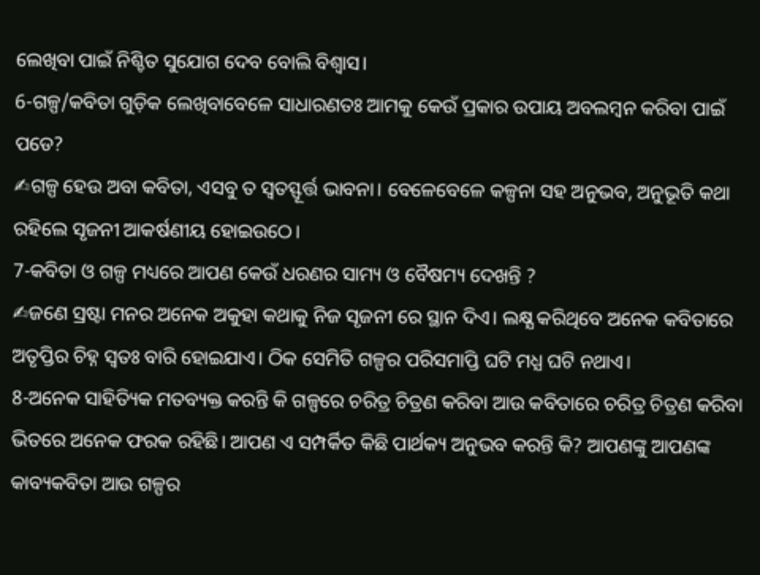ଲେଖିବା ପାଇଁ ନିଶ୍ଚିତ ସୁଯୋଗ ଦେବ ବୋଲି ବିଶ୍ବାସ।
6-ଗଳ୍ପ/କବିତା ଗୁଡ଼ିକ ଲେଖିବାବେଳେ ସାଧାରଣତଃ ଆମକୁ କେଉଁ ପ୍ରକାର ଉପାୟ ଅବଲମ୍ବନ କରିବା ପାଇଁ ପଡେ?
✍ଗଳ୍ପ ହେଉ ଅବା କବିତା, ଏସବୁ ତ ସ୍ବତସ୍ଫୂର୍ତ୍ତ ଭାବନା। ବେଳେବେଳେ କଳ୍ପନା ସହ ଅନୁଭବ, ଅନୁଭୂତି କଥା ରହିଲେ ସୃଜନୀ ଆକର୍ଷଣୀୟ ହୋଇଉଠେ।
7-କବିତା ଓ ଗଳ୍ପ ମଧ୍ୟରେ ଆପଣ କେଉଁ ଧରଣର ସାମ୍ୟ ଓ ବୈଷମ୍ୟ ଦେଖନ୍ତି ?
✍ଜଣେ ସ୍ରଷ୍ଟା ମନର ଅନେକ ଅକୁହା କଥାକୁ ନିଜ ସୃଜନୀ ରେ ସ୍ଥାନ ଦିଏ। ଲକ୍ଷ୍ଯ କରିଥିବେ ଅନେକ କବିତାରେ ଅତୃପ୍ତିର ଚିହ୍ନ ସ୍ବତଃ ବାରି ହୋଇଯାଏ। ଠିକ ସେମିତି ଗଳ୍ପର ପରିସମାପ୍ତି ଘଟି ମଧ୍ଯ ଘଟି ନଥାଏ।
8-ଅନେକ ସାହିତ୍ୟିକ ମତବ୍ୟକ୍ତ କରନ୍ତି କି ଗଳ୍ପରେ ଚରିତ୍ର ଚିତ୍ରଣ କରିବା ଆଉ କବିତାରେ ଚରିତ୍ର ଚିତ୍ରଣ କରିବା ଭିତରେ ଅନେକ ଫରକ ରହିଛି। ଆପଣ ଏ ସମ୍ପର୍କିତ କିଛି ପାର୍ଥକ୍ୟ ଅନୁଭବ କରନ୍ତି କି? ଆପଣଙ୍କୁ ଆପଣଙ୍କ କାବ୍ୟକବିତା ଆଉ ଗଳ୍ପର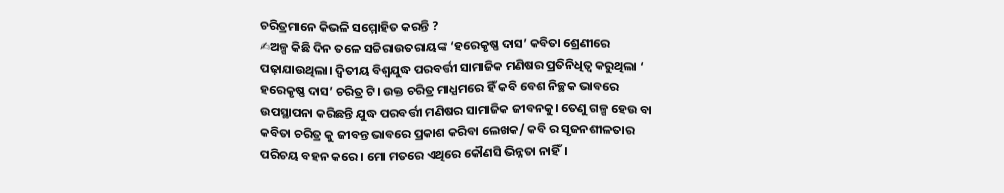ଚରିତ୍ରମାନେ କିଭଳି ସମ୍ମୋହିତ କରନ୍ତି ?
✍ଅଳ୍ପ କିଛି ଦିନ ତଳେ ସଚ୍ଚିରାଉତରାୟଙ୍କ ‘ହରେକୃଷ୍ଣ ଦାସ’ କବିତା ଶ୍ରେଣୀରେ ପଢ଼ାଯାଉଥିଲା। ଦ୍ବିତୀୟ ବିଶ୍ବଯୁଦ୍ଧ ପରବର୍ତ୍ତୀ ସାମାଜିକ ମଣିଷର ପ୍ରତିନିଧିତ୍ବ କରୁଥିଲା ‘ ହରେକୃଷ୍ଣ ଦାସ’ ଚରିତ୍ର ଟି। ଉକ୍ତ ଚରିତ୍ର ମାଧ୍ଯମରେ ହିଁ କବି ବେଶ ନିଚ୍ଛକ ଭାବରେ ଉପସ୍ଥାପନା କରିଛନ୍ତି ଯୁଦ୍ଧ ପରବର୍ତ୍ତୀ ମଣିଷର ସାମାଜିକ ଜୀବନକୁ। ତେଣୁ ଗଳ୍ପ ହେଉ ବା କବିତା ଚରିତ୍ର କୁ ଜୀବନ୍ତ ଭାବରେ ପ୍ରକାଶ କରିବା ଲେଖକ/ କବି ର ସୃଜନଶୀଳତାର ପରିଚୟ ବହନ କରେ। ମୋ ମତରେ ଏଥିରେ କୌଣସି ଭିନ୍ନତା ନାହିଁ।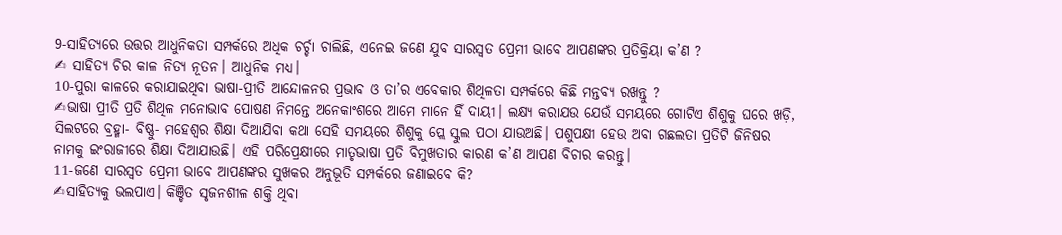9-ସାହିତ୍ୟରେ ଉତ୍ତର ଆଧୁନିକତା ସମ୍ପର୍କରେ ଅଧିକ ଚର୍ଚ୍ଚା ଚାଲିଛି, ଏନେଇ ଜଣେ ଯୁବ ସାରସ୍ୱତ ପ୍ରେମୀ ଭାବେ ଆପଣଙ୍କର ପ୍ରତିକ୍ରିୟା କ’ଣ ?
✍ ସାହିତ୍ୟ ଚିର କାଳ ନିତ୍ଯ ନୂତନ। ଆଧୁନିକ ମଧ୍ଯ।
10-ପୁରା କାଳରେ କରାଯାଇଥିବା ଭାଷା-ପ୍ରୀତି ଆନ୍ଦୋଳନର ପ୍ରଭାବ ଓ ତା’ର ଏବେକାର ଶିଥିଳତା ସମ୍ପର୍କରେ କିଛି ମନ୍ତବ୍ୟ ରଖନ୍ତୁ ?
✍ଭାଷା ପ୍ରୀତି ପ୍ରତି ଶିଥିଳ ମନୋଭାବ ପୋଷଣ ନିମନ୍ତେ ଅନେକାଂଶରେ ଆମେ ମାନେ ହିଁ ଦାୟୀ। ଲକ୍ଷ୍ଯ କରାଯଉ ଯେଉଁ ସମୟରେ ଗୋଟିଏ ଶିଶୁକୁ ଘରେ ଖଡ଼ି, ସିଲଟରେ ବ୍ରହ୍ମା- ବିଷ୍ଣୁ- ମହେଶ୍ୱର ଶିକ୍ଷା ଦିଆଯିବା କଥା ସେହି ସମୟରେ ଶିଶୁକୁ ପ୍ଲେ ସ୍କୁଲ ପଠା ଯାଉଅଛି। ପଶୁପକ୍ଷୀ ହେଉ ଅବା ଗଛଲତା ପ୍ରତିଟି ଜିନିଷର ନାମକୁ ଇଂରାଜୀରେ ଶିକ୍ଷା ଦିଆଯାଉଛି। ଏହି ପରିପ୍ରେକ୍ଷୀରେ ମାତୃଭାଷା ପ୍ରତି ବିମୁଖତାର କାରଣ କ’ଣ ଆପଣ ବିଚାର କରନ୍ତୁ।
11-ଜଣେ ସାରସ୍ୱତ ପ୍ରେମୀ ଭାବେ ଆପଣଙ୍କର ସୁଖକର ଅନୁଭୂତି ସମ୍ପର୍କରେ ଜଣାଇବେ କି?
✍ସାହିତ୍ୟକୁ ଭଲପାଏ। କିଞ୍ଚିତ ସୃଜନଶୀଳ ଶକ୍ତି ଥିବା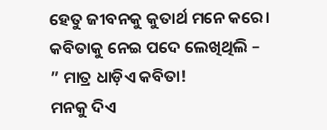ହେତୁ ଜୀବନକୁ କୁତାର୍ଥ ମନେ କରେ। କବିତାକୁ ନେଇ ପଦେ ଲେଖିଥିଲି –
” ମାତ୍ର ଧାଡ଼ିଏ କବିତା!
ମନକୁ ଦିଏ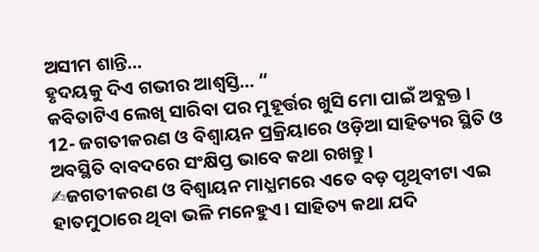ଅସୀମ ଶାନ୍ତି…
ହୃଦୟକୁ ଦିଏ ଗଭୀର ଆଶ୍ବସ୍ତି… “
କବିତାଟିଏ ଲେଖି ସାରିବା ପର ମୁହୂର୍ତ୍ତର ଖୁସି ମୋ ପାଇଁ ଅବ୍ଯକ୍ତ।
12- ଜଗତୀକରଣ ଓ ବିଶ୍ବାୟନ ପ୍ରକ୍ରିୟାରେ ଓଡ଼ିଆ ସାହିତ୍ୟର ସ୍ଥିତି ଓ ଅବସ୍ଥିତି ବାବଦରେ ସଂକ୍ଷିପ୍ତ ଭାବେ କଥା ରଖନ୍ତୁ।
✍ଜଗତୀକରଣ ଓ ବିଶ୍ବାୟନ ମାଧ୍ଯମରେ ଏତେ ବଡ଼ ପୃଥିବୀଟା ଏଇ ହାତମୁଠାରେ ଥିବା ଭଳି ମନେହୁଏ। ସାହିତ୍ୟ କଥା ଯଦି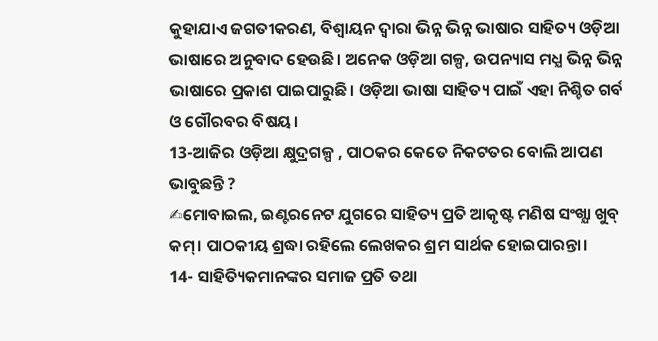କୁହାଯାଏ ଜଗତୀକରଣ, ବିଶ୍ବାୟନ ଦ୍ବାରା ଭିନ୍ନ ଭିନ୍ନ ଭାଷାର ସାହିତ୍ୟ ଓଡ଼ିଆ ଭାଷାରେ ଅନୁବାଦ ହେଉଛି। ଅନେକ ଓଡ଼ିଆ ଗଳ୍ପ, ଉପନ୍ୟାସ ମଧ୍ଯ ଭିନ୍ନ ଭିନ୍ନ ଭାଷାରେ ପ୍ରକାଶ ପାଇପାରୁଛି। ଓଡ଼ିଆ ଭାଷା ସାହିତ୍ୟ ପାଇଁ ଏହା ନିଶ୍ଚିତ ଗର୍ବ ଓ ଗୌରବର ବିଷୟ।
13-ଆଜିର ଓଡ଼ିଆ କ୍ଷୁଦ୍ରଗଳ୍ପ , ପାଠକର କେତେ ନିକଟତର ବୋଲି ଆପଣ ଭାବୁଛନ୍ତି ?
✍ମୋବାଇଲ, ଇଣ୍ଟରନେଟ ଯୁଗରେ ସାହିତ୍ୟ ପ୍ରତି ଆକୃଷ୍ଟ ମଣିଷ ସଂଖ୍ଯା ଖୁବ୍ କମ୍। ପାଠକୀୟ ଶ୍ରଦ୍ଧା ରହିଲେ ଲେଖକର ଶ୍ରମ ସାର୍ଥକ ହୋଇପାରନ୍ତା।
14- ସାହିତ୍ୟିକମାନଙ୍କର ସମାଜ ପ୍ରତି ତଥା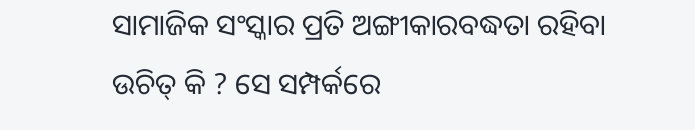ସାମାଜିକ ସଂସ୍କାର ପ୍ରତି ଅଙ୍ଗୀକାରବଦ୍ଧତା ରହିବା ଉଚିତ୍ କି ? ସେ ସମ୍ପର୍କରେ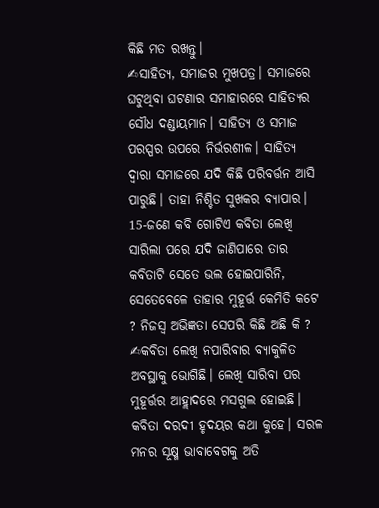କିଛି ମତ ରଖନ୍ତୁ।
✍ସାହିତ୍ୟ, ସମାଜର ମୁଖପତ୍ର। ସମାଜରେ ଘଟୁଥିବା ଘଟଣାର ସମାହାରରେ ସାହିତ୍ୟର ସୌଧ ଦଣ୍ଡାୟମାନ। ସାହିତ୍ୟ ଓ ସମାଜ ପରସ୍ପର ଉପରେ ନିର୍ଭରଶୀଳ। ସାହିତ୍ୟ ଦ୍ବାରା ସମାଜରେ ଯଦି କିଛି ପରିବର୍ତ୍ତନ ଆସି ପାରୁଛି। ତାହା ନିଶ୍ଚିତ ସୁଖକର ବ୍ଯାପାର।
15-ଜଣେ କବି ଗୋଟିଏ କବିତା ଲେଖି ସାରିଲା ପରେ ଯଦି ଜାଣିପାରେ ତାର କବିତାଟି ସେତେ ଭଲ ହୋଇପାରିନି, ସେତେବେଳେ ତାହାର ମୁହୂର୍ତ୍ତ କେମିତି କଟେ ? ନିଜସ୍ବ ଅଭିଜ୍ଞତା ସେପରି କିଛି ଅଛି କି ?
✍କବିତା ଲେଖି ନପାରିବାର ବ୍ଯାକୁଳିତ ଅବସ୍ଥାକୁ ଭୋଗିଛି। ଲେଖି ସାରିବା ପର ମୁହୂର୍ତ୍ତର ଆହ୍ଲାଦରେ ମସଗୁଲ ହୋଇଛି। କବିତା ଦରଦୀ ହୃଦୟର କଥା କୁହେ। ସରଳ ମନର ସୂକ୍ଷ୍ମ ଭାବାବେଗକୁ ଅତି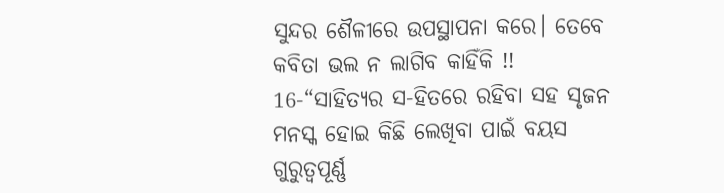ସୁନ୍ଦର ଶୈଳୀରେ ଉପସ୍ଥାପନା କରେ। ତେବେ କବିତା ଭଲ ନ ଲାଗିବ କାହିଁକି !!
16-“ସାହିତ୍ୟର ସ-ହିତରେ ରହିବା ସହ ସୃଜନ ମନସ୍କ ହୋଇ କିଛି ଲେଖିବା ପାଇଁ ବୟସ ଗୁରୁତ୍ୱପୂର୍ଣ୍ଣ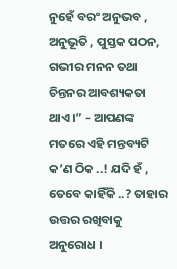ନୁହେଁ ବରଂ ଅନୁଭବ , ଅନୁଭୂତି , ପୁସ୍ତକ ପଠନ, ଗଭୀର ମନନ ତଥା ଚିନ୍ତନର ଆବଶ୍ୟକତା ଥାଏ।” – ଆପଣଙ୍କ ମତରେ ଏହି ମନ୍ତବ୍ୟଟି କ’ଣ ଠିକ ..! ଯଦି ହଁ , ତେବେ କାହିଁକି ..? ତାହାର ଉତ୍ତର ରଖିବାକୁ ଅନୁରୋଧ ।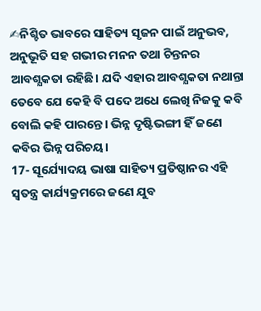✍ନିଶ୍ଚିତ ଭାବରେ ସାହିତ୍ୟ ସୃଜନ ପାଇଁ ଅନୁଭବ, ଅନୁଭୂତି ସହ ଗଭୀର ମନନ ତଥା ଚିନ୍ତନର ଆବଶ୍ଯକତା ରହିଛି। ଯଦି ଏହାର ଆବଶ୍ଯକତା ନଥାନ୍ତା ତେବେ ଯେ କେହି ବି ପଦେ ଅଧେ ଲେଖି ନିଜକୁ କବି ବୋଲି କହି ପାରନ୍ତେ। ଭିନ୍ନ ଦୃଷ୍ଟିଭଙ୍ଗୀ ହିଁ ଜଣେ କବିର ଭିନ୍ନ ପରିଚୟ।
17- ସୂର୍ଯ୍ୟୋଦୟ ଭାଷା ସାହିତ୍ୟ ପ୍ରତିଷ୍ଠାନର ଏହି ସ୍ୱତନ୍ତ୍ର କାର୍ଯ୍ୟକ୍ରମରେ ଜଣେ ଯୁବ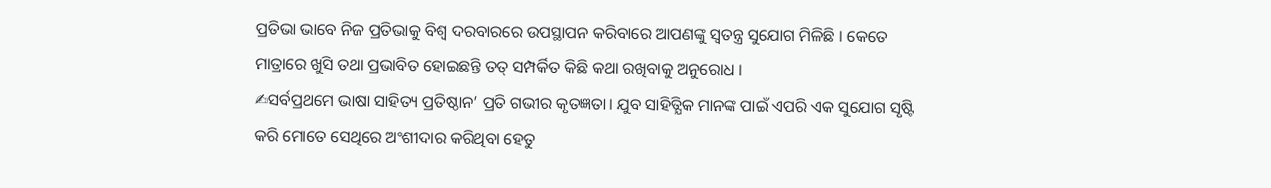ପ୍ରତିଭା ଭାବେ ନିଜ ପ୍ରତିଭାକୁ ବିଶ୍ୱ ଦରବାରରେ ଉପସ୍ଥାପନ କରିବାରେ ଆପଣଙ୍କୁ ସ୍ୱତନ୍ତ୍ର ସୁଯୋଗ ମିଳିଛି । କେତେ ମାତ୍ରାରେ ଖୁସି ତଥା ପ୍ରଭାବିତ ହୋଇଛନ୍ତି ତତ୍ ସମ୍ପର୍କିତ କିଛି କଥା ରଖିବାକୁ ଅନୁରୋଧ ।
✍ସର୍ବପ୍ରଥମେ ଭାଷା ସାହିତ୍ୟ ପ୍ରତିଷ୍ଠାନ’ ପ୍ରତି ଗଭୀର କୃତଜ୍ଞତା। ଯୁବ ସାହିତ୍ଯିକ ମାନଙ୍କ ପାଇଁ ଏପରି ଏକ ସୁଯୋଗ ସୃଷ୍ଟି କରି ମୋତେ ସେଥିରେ ଅଂଶୀଦାର କରିଥିବା ହେତୁ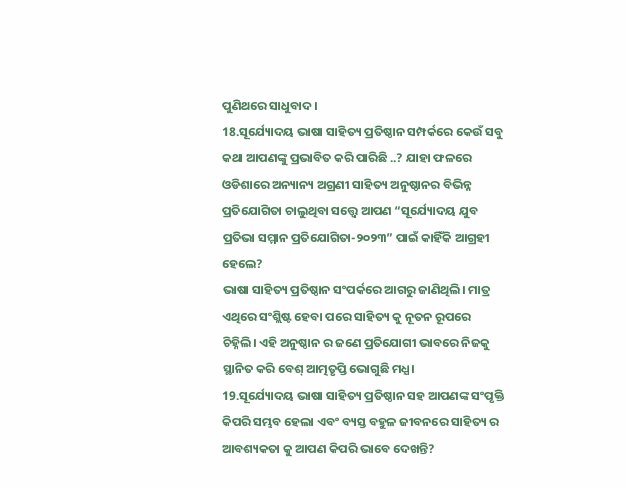ପୁଣିଥରେ ସାଧୁବାଦ।
18.ସୂର୍ଯ୍ୟୋଦୟ ଭାଷା ସାହିତ୍ୟ ପ୍ରତିଷ୍ଠାନ ସମ୍ପର୍କରେ କେଉଁ ସବୁ କଥା ଆପଣଙ୍କୁ ପ୍ରଭାବିତ କରି ପାରିଛି ..? ଯାହା ଫଳରେ ଓଡିଶାରେ ଅନ୍ୟାନ୍ୟ ଅଗ୍ରଣୀ ସାହିତ୍ୟ ଅନୁଷ୍ଠାନର ବିଭିନ୍ନ ପ୍ରତିଯୋଗିତା ଚାଲୁଥିବା ସତ୍ତ୍ୱେ ଆପଣ “ସୂର୍ଯ୍ୟୋଦୟ ଯୁବ ପ୍ରତିଭା ସମ୍ମାନ ପ୍ରତିଯୋଗିତା-୨୦୨୩” ପାଇଁ କାହିଁକି ଆଗ୍ରହୀ ହେଲେ?
ଭାଷା ସାହିତ୍ୟ ପ୍ରତିଷ୍ଠାନ ସଂପର୍କରେ ଆଗରୁ ଜାଣିଥିଲି। ମାତ୍ର ଏଥିରେ ସଂଶ୍ଲିଷ୍ଟ ହେବା ପରେ ସାହିତ୍ୟ କୁ ନୂତନ ରୂପରେ ଚିହ୍ନିଲି। ଏହି ଅନୁଷ୍ଠାନ ର ଜଣେ ପ୍ରତିଯୋଗୀ ଭାବରେ ନିଜକୁ ସ୍ଥାନିତ କରି ବେଶ୍ ଆତ୍ମତୃପ୍ତି ଭୋଗୁଛି ମଧ୍ଯ।
19.ସୂର୍ଯ୍ୟୋଦୟ ଭାଷା ସାହିତ୍ୟ ପ୍ରତିଷ୍ଠାନ ସହ ଆପଣଙ୍କ ସଂପୃକ୍ତି କିପରି ସମ୍ଭବ ହେଲା ଏବଂ ବ୍ୟସ୍ତ ବହୁଳ ଜୀବନରେ ସାହିତ୍ୟ ର ଆବଶ୍ୟକତା କୁ ଆପଣ କିପରି ଭାବେ ଦେଖନ୍ତି?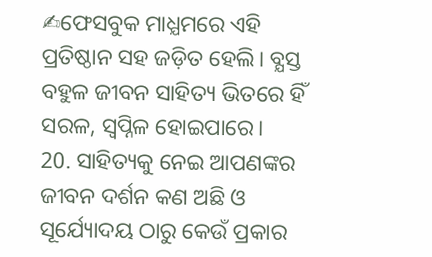✍ଫେସବୁକ ମାଧ୍ଯମରେ ଏହି ପ୍ରତିଷ୍ଠାନ ସହ ଜଡ଼ିତ ହେଲି। ବ୍ଯସ୍ତ ବହୁଳ ଜୀବନ ସାହିତ୍ୟ ଭିତରେ ହିଁ ସରଳ, ସ୍ବପ୍ନିଳ ହୋଇପାରେ।
20. ସାହିତ୍ୟକୁ ନେଇ ଆପଣଙ୍କର ଜୀବନ ଦର୍ଶନ କଣ ଅଛି ଓ ସୂର୍ଯ୍ୟୋଦୟ ଠାରୁ କେଉଁ ପ୍ରକାର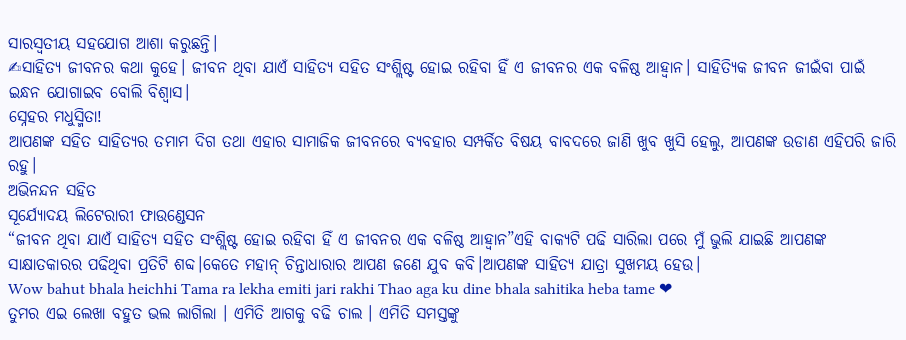ସାରସ୍ବତୀୟ ସହଯୋଗ ଆଶା କରୁଛନ୍ତି।
✍ସାହିତ୍ୟ ଜୀବନର କଥା କୁହେ। ଜୀବନ ଥିବା ଯାଏଁ ସାହିତ୍ୟ ସହିତ ସଂଶ୍ଲିଷ୍ଟ ହୋଇ ରହିବା ହିଁ ଏ ଜୀବନର ଏକ ବଳିଷ୍ଠ ଆହ୍ବାନ। ସାହିତ୍ଯିକ ଜୀବନ ଜୀଇଁବା ପାଇଁ ଇନ୍ଧନ ଯୋଗାଇବ ବୋଲି ବିଶ୍ବାସ।
ସ୍ନେହର ମଧୁସ୍ମିତା!
ଆପଣଙ୍କ ସହିତ ସାହିତ୍ୟର ତମାମ ଦିଗ ତଥା ଏହାର ସାମାଜିକ ଜୀବନରେ ବ୍ୟବହାର ସମ୍ପର୍କିତ ବିଷୟ ବାବଦରେ ଜାଣି ଖୁବ ଖୁସି ହେଲୁ, ଆପଣଙ୍କ ଉଡାଣ ଏହିପରି ଜାରି ରହୁ।
ଅଭିନନ୍ଦନ ସହିତ
ସୂର୍ଯ୍ୟୋଦୟ ଲିଟେରାରୀ ଫାଉଣ୍ଡେସନ
“ଜୀବନ ଥିବା ଯାଏଁ ସାହିତ୍ୟ ସହିତ ସଂଶ୍ଲିଷ୍ଟ ହୋଇ ରହିବା ହିଁ ଏ ଜୀବନର ଏକ ବଳିଷ୍ଠ ଆହ୍ବାନ”ଏହି ବାକ୍ୟଟି ପଢି ସାରିଲା ପରେ ମୁଁ ଭୁଲି ଯାଇଛି ଆପଣଙ୍କ ସାକ୍ଷାତକାରର ପଢିଥିବା ପ୍ରତିଟି ଶବ୍ଦ।କେତେ ମହାନ୍ ଚିନ୍ତାଧାରାର ଆପଣ ଜଣେ ଯୁବ କବି।ଆପଣଙ୍କ ସାହିତ୍ୟ ଯାତ୍ରା ସୁଖମୟ ହେଉ।
Wow bahut bhala heichhi Tama ra lekha emiti jari rakhi Thao aga ku dine bhala sahitika heba tame ❤
ତୁମର ଏଇ ଲେଖା ବହୁତ ଭଲ ଲାଗିଲା । ଏମିତି ଆଗକୁ ବଢି ଚାଲ । ଏମିତି ସମସ୍ତଙ୍କୁ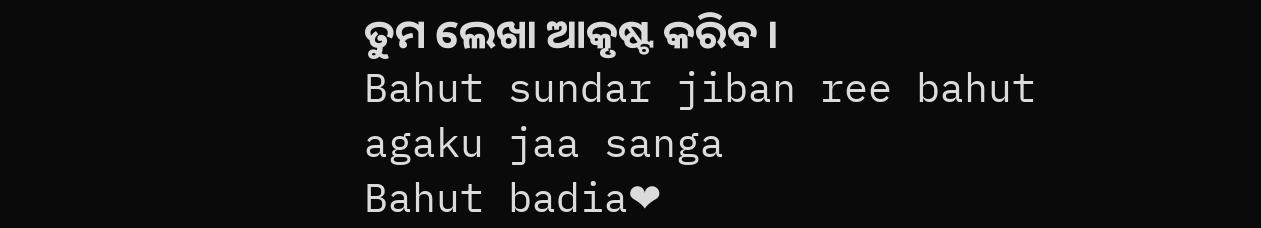ତୁମ ଲେଖା ଆକୃଷ୍ଟ କରିବ ।
Bahut sundar jiban ree bahut agaku jaa sanga
Bahut badia❤